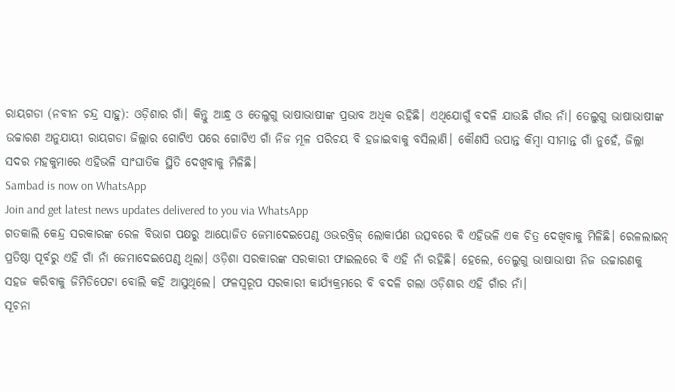ରାୟଗଡା (ନବୀନ ଚନ୍ଦ୍ର ସାହୁ): ଓଡ଼ିଶାର ଗାଁ। କିନ୍ତୁ ଆନ୍ଧ୍ର ଓ ତେଲୁଗୁ ଭାଷାଭାଷୀଙ୍କ ପ୍ରଭାବ ଅଧିକ ରହିଛି। ଏଥିଯୋଗୁଁ ବଦଳି ଯାଉଛି ଗାଁର ନାଁ। ତେଲୁଗୁ ଭାଷାଭାଷୀଙ୍କ ଉଚ୍ଚାରଣ ଅନୁଯାୟୀ ରାୟଗଡା ଜିଲ୍ଲାର ଗୋଟିଏ ପରେ ଗୋଟିଏ ଗାଁ ନିଜ ମୂଳ ପରିଚୟ ବି ହଜାଇବାକୁ ବସିଲାଣି। କୌଣସି ଉପାନ୍ତ କିମ୍ବା ସୀମାନ୍ତ ଗାଁ ନୁହେଁ, ଜିଲ୍ଲା ସଦର ମହକୁମାରେ ଏହିଭଳି ସାଂଘାତିକ ସ୍ଥିତି ଦେଖିବାକୁ ମିଳିଛି।
Sambad is now on WhatsApp
Join and get latest news updates delivered to you via WhatsApp
ଗତକାଲି କେନ୍ଦ୍ର ସରକାରଙ୍କ ରେଳ ବିଭାଗ ପକ୍ଷରୁ ଆୟୋଜିତ ଜେମାଦେଇପେଣ୍ଠ ଓଭରବ୍ରିଜ୍ ଲୋକାର୍ପଣ ଉତ୍ସବରେ ବି ଏହିଭଳି ଏକ ଚିତ୍ର ଦେଖିବାକୁ ମିଳିଛି। ରେଳଲାଇନ୍ ପ୍ରତିଷ୍ଠା ପୂର୍ବରୁ ଏହି ଗାଁ ନାଁ ଜେମାଦେଇପେଣ୍ଠ ଥିଲା। ଓଡ଼ିଶା ସରକାରଙ୍କ ସରକାରୀ ଫାଇଲରେ ବି ଏହି ନାଁ ରହିଛି। ହେଲେ, ତେଲୁଗୁ ଭାଷାଭାଷୀ ନିଜ ଉଚ୍ଚାରଣକୁ ସହଜ କରିବାକୁ ଜିମିଡିପେଟା ବୋଲି କହି ଆସୁଥିଲେ। ଫଳସ୍ବରୂପ ସରକାରୀ କାର୍ଯ୍ୟକ୍ରମରେ ବି ବଦଳି ଗଲା ଓଡ଼ିଶାର ଏହି ଗାଁର ନାଁ।
ସୂଚନା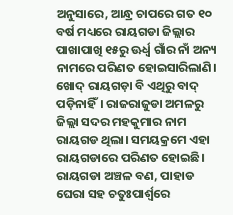ଅନୁସାରେ, ଆନ୍ଧ୍ର ଚାପରେ ଗତ ୧୦ ବର୍ଷ ମଧ୍ୟରେ ରାୟଗଡା ଜିଲ୍ଲାର ପାଖାପାଖି ୧୫ରୁ ଊର୍ଧ୍ବ ଗାଁର ନାଁ ଅନ୍ୟ ନାମରେ ପରିଣତ ହୋଇସାରିଲାଣି। ଖୋଦ୍ ରାୟଗଡ଼ା ବି ଏଥିରୁ ବାଦ୍ ପଡ଼ିନାହିଁ। ରାଜରାଜୁଡା ଅମଳରୁ ଜିଲ୍ଲା ସଦର ମହକୁମାର ନାମ ରାୟଗଡ ଥିଲା। ସମୟକ୍ରମେ ଏହା ରାୟଗଡାରେ ପରିଣତ ହୋଇଛି। ରାୟଗଡା ଅଞ୍ଚଳ ବଣ, ପାହାଡ ଘେରା ସହ ଚତୁଃପାର୍ଶ୍ବରେ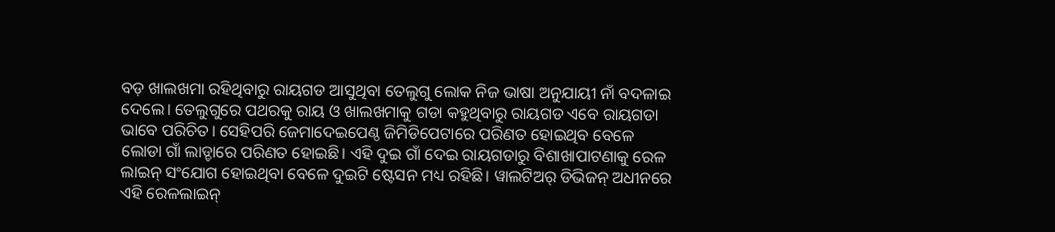ବଡ଼ ଖାଲଖମା ରହିଥିବାରୁ ରାୟଗଡ ଆସୁଥିବା ତେଲୁଗୁ ଲୋକ ନିଜ ଭାଷା ଅନୁଯାୟୀ ନାଁ ବଦଳାଇ ଦେଲେ। ତେଲୁଗୁରେ ପଥରକୁ ରାୟ ଓ ଖାଲଖମାକୁ ଗଡା କହୁଥିବାରୁ ରାୟଗଡ ଏବେ ରାୟଗଡା ଭାବେ ପରିଚିତ। ସେହିପରି ଜେମାଦେଇପେଣ୍ଠ ଜିମିଡିପେଟାରେ ପରିଣତ ହୋଇଥିବ ବେଳେ ଲୋଡା ଗାଁ ଲାଡ୍ଡାରେ ପରିଣତ ହୋଇଛି। ଏହି ଦୁଇ ଗାଁ ଦେଇ ରାୟଗଡାରୁ ବିଶାଖାପାଟଣାକୁ ରେଳ ଲାଇନ୍ ସଂଯୋଗ ହୋଇଥିବା ବେଳେ ଦୁଇଟି ଷ୍ଟେସନ ମଧ୍ୟ ରହିଛି। ୱାଲଟିଅର୍ ଡିଭିଜନ୍ ଅଧୀନରେ ଏହି ରେଳଲାଇନ୍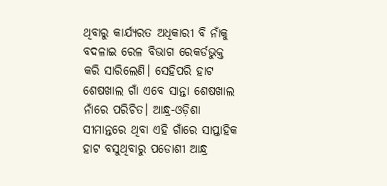ଥିବାରୁ କାର୍ଯ୍ୟରତ ଅଧିକାରୀ ବି ନାଁକୁ ବଦଳାଇ ରେଳ ବିଭାଗ ରେକର୍ଡଭୁକ୍ତ କରି ସାରିଲେଣି। ସେହିପରି ହାଟ ଶେଷଖାଲ ଗାଁ ଏବେ ସାନ୍ତା ଶେଷଖାଲ ନାଁରେ ପରିଚିତ। ଆନ୍ଧ୍ର-ଓଡ଼ିଶା ସୀମାନ୍ତରେ ଥିବା ଏହି ଗାଁରେ ସାପ୍ତାହିକ ହାଟ ବସୁଥିବାରୁ ପଡୋଶୀ ଆନ୍ଧ୍ର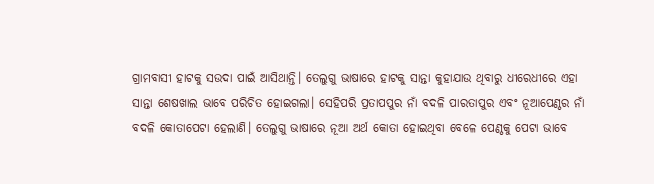ଗ୍ରାମବାସୀ ହାଟକୁ ସଉଦା ପାଇଁ ଆସିଥାନ୍ତି। ତେଲୁଗୁ ଭାଷାରେ ହାଟକୁ ସାନ୍ତା କୁହାଯାଉ ଥିବାରୁ ଧୀରେଧୀରେ ଏହା ସାନ୍ତା ଶେଷଖାଲ ଭାବେ ପରିଚିତ ହୋଇଗଲା। ସେହିପରି ପ୍ରତାପପୁର ନାଁ ବଦଳି ପାରତାପୁର ଏବଂ ନୂଆପେଣ୍ଠର ନାଁ ବଦଳି କୋତାପେଟା ହେଲାଣି। ତେଲୁଗୁ ଭାଷାରେ ନୂଆ ଅର୍ଥ କୋତା ହୋଇଥିବା ବେଳେ ପେଣ୍ଠକୁ ପେଟା ଭାବେ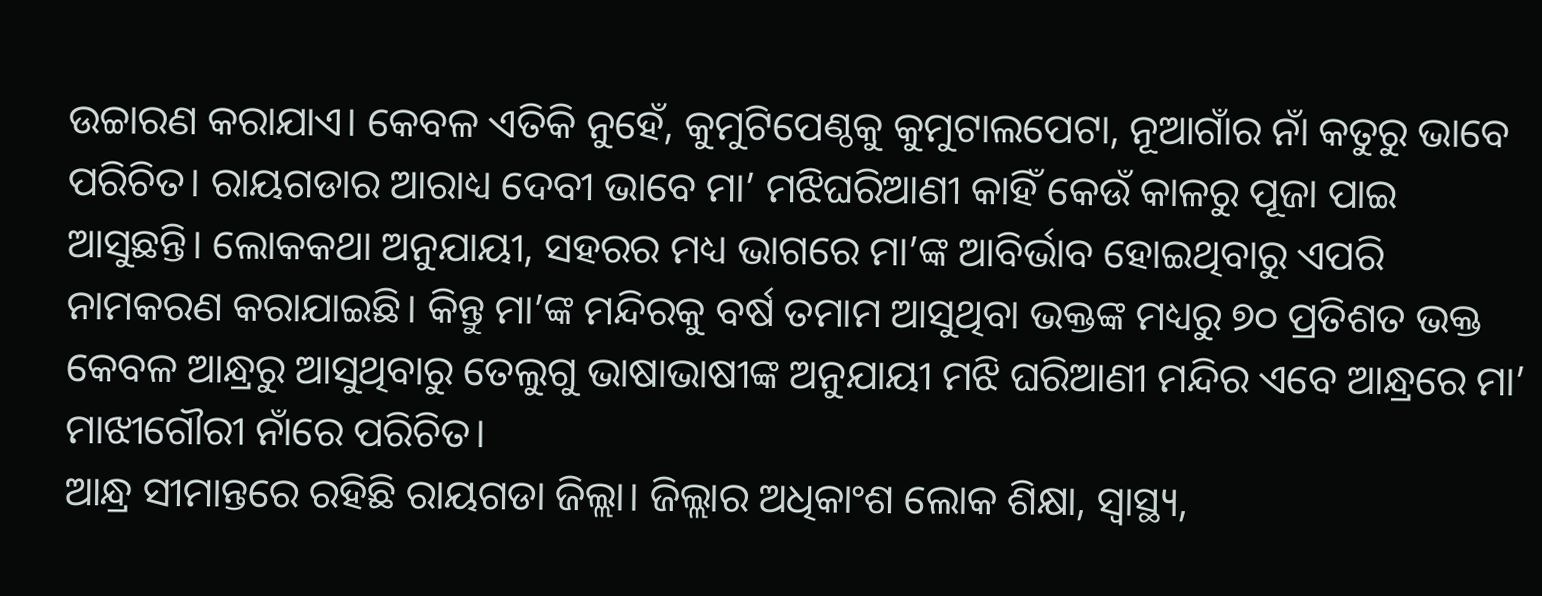ଉଚ୍ଚାରଣ କରାଯାଏ। କେବଳ ଏତିକି ନୁହେଁ, କୁମୁଟିପେଣ୍ଠକୁ କୁମୁଟାଲପେଟା, ନୂଆଗାଁର ନାଁ କତୁରୁ ଭାବେ ପରିଚିତ। ରାୟଗଡାର ଆରାଧ୍ୟ ଦେବୀ ଭାବେ ମା’ ମଝିଘରିଆଣୀ କାହିଁ କେଉଁ କାଳରୁ ପୂଜା ପାଇ ଆସୁଛନ୍ତି। ଲୋକକଥା ଅନୁଯାୟୀ, ସହରର ମଧ୍ୟ ଭାଗରେ ମା’ଙ୍କ ଆବିର୍ଭାବ ହୋଇଥିବାରୁ ଏପରି ନାମକରଣ କରାଯାଇଛି। କିନ୍ତୁ ମା’ଙ୍କ ମନ୍ଦିରକୁ ବର୍ଷ ତମାମ ଆସୁଥିବା ଭକ୍ତଙ୍କ ମଧ୍ୟରୁ ୭୦ ପ୍ରତିଶତ ଭକ୍ତ କେବଳ ଆନ୍ଧ୍ରରୁ ଆସୁଥିବାରୁ ତେଲୁଗୁ ଭାଷାଭାଷୀଙ୍କ ଅନୁଯାୟୀ ମଝି ଘରିଆଣୀ ମନ୍ଦିର ଏବେ ଆନ୍ଧ୍ରରେ ମା’ ମାଝୀଗୌରୀ ନାଁରେ ପରିଚିତ।
ଆନ୍ଧ୍ର ସୀମାନ୍ତରେ ରହିଛି ରାୟଗଡା ଜିଲ୍ଲା। ଜିଲ୍ଲାର ଅଧିକାଂଶ ଲୋକ ଶିକ୍ଷା, ସ୍ବାସ୍ଥ୍ୟ,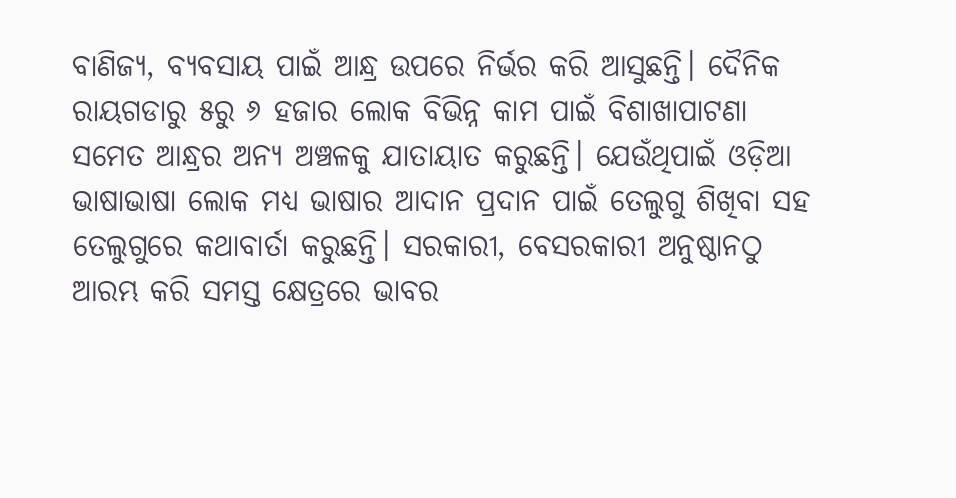ବାଣିଜ୍ୟ, ବ୍ୟବସାୟ ପାଇଁ ଆନ୍ଧ୍ର ଉପରେ ନିର୍ଭର କରି ଆସୁଛନ୍ତି। ଦୈନିକ ରାୟଗଡାରୁ ୫ରୁ ୬ ହଜାର ଲୋକ ବିଭିନ୍ନ କାମ ପାଇଁ ବିଶାଖାପାଟଣା ସମେତ ଆନ୍ଧ୍ରର ଅନ୍ୟ ଅଞ୍ଚଳକୁ ଯାତାୟାତ କରୁଛନ୍ତି। ଯେଉଁଥିପାଇଁ ଓଡ଼ିଆ ଭାଷାଭାଷା ଲୋକ ମଧ୍ୟ ଭାଷାର ଆଦାନ ପ୍ରଦାନ ପାଇଁ ତେଲୁଗୁ ଶିଖିବା ସହ ତେଲୁଗୁରେ କଥାବାର୍ତା କରୁଛନ୍ତି। ସରକାରୀ, ବେସରକାରୀ ଅନୁଷ୍ଠାନଠୁ ଆରମ୍ଭ କରି ସମସ୍ତ କ୍ଷେତ୍ରରେ ଭାବର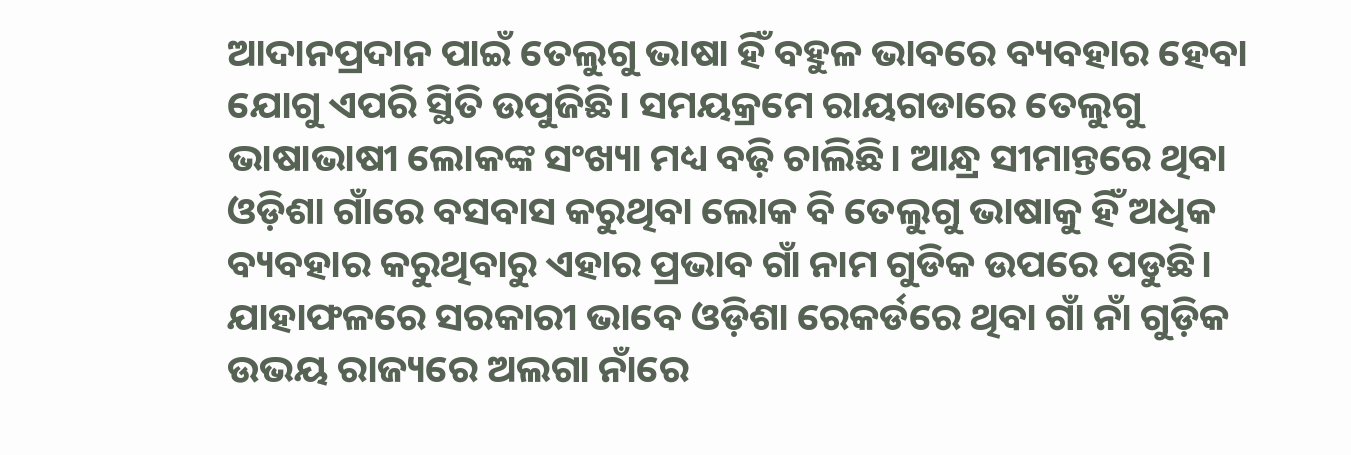ଆଦାନପ୍ରଦାନ ପାଇଁ ତେଲୁଗୁ ଭାଷା ହିଁ ବହୁଳ ଭାବରେ ବ୍ୟବହାର ହେବା ଯୋଗୁ ଏପରି ସ୍ଥିତି ଉପୁଜିଛି। ସମୟକ୍ରମେ ରାୟଗଡାରେ ତେଲୁଗୁ ଭାଷାଭାଷୀ ଲୋକଙ୍କ ସଂଖ୍ୟା ମଧ୍ୟ ବଢ଼ି ଚାଲିଛି। ଆନ୍ଧ୍ର ସୀମାନ୍ତରେ ଥିବା ଓଡ଼ିଶା ଗାଁରେ ବସବାସ କରୁଥିବା ଲୋକ ବି ତେଲୁଗୁ ଭାଷାକୁ ହିଁ ଅଧିକ ବ୍ୟବହାର କରୁଥିବାରୁ ଏହାର ପ୍ରଭାବ ଗାଁ ନାମ ଗୁଡିକ ଉପରେ ପଡୁଛି। ଯାହାଫଳରେ ସରକାରୀ ଭାବେ ଓଡ଼ିଶା ରେକର୍ଡରେ ଥିବା ଗାଁ ନାଁ ଗୁଡ଼ିକ ଉଭୟ ରାଜ୍ୟରେ ଅଲଗା ନାଁରେ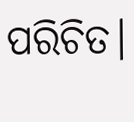ପରିଚିତ।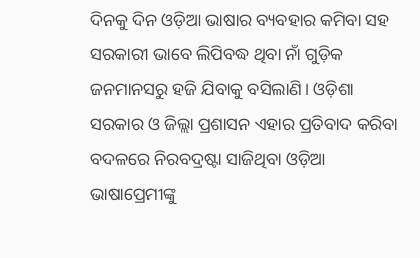ଦିନକୁ ଦିନ ଓଡ଼ିଆ ଭାଷାର ବ୍ୟବହାର କମିବା ସହ ସରକାରୀ ଭାବେ ଲିପିବଦ୍ଧ ଥିବା ନାଁ ଗୁଡ଼ିକ ଜନମାନସରୁ ହଜି ଯିବାକୁ ବସିଲାଣି। ଓଡ଼ିଶା ସରକାର ଓ ଜିଲ୍ଲା ପ୍ରଶାସନ ଏହାର ପ୍ରତିବାଦ କରିବା ବଦଳରେ ନିରବଦ୍ରଷ୍ଟା ସାଜିଥିବା ଓଡ଼ିଆ ଭାଷାପ୍ରେମୀଙ୍କୁ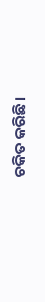ଚକିତ କରିଛି।